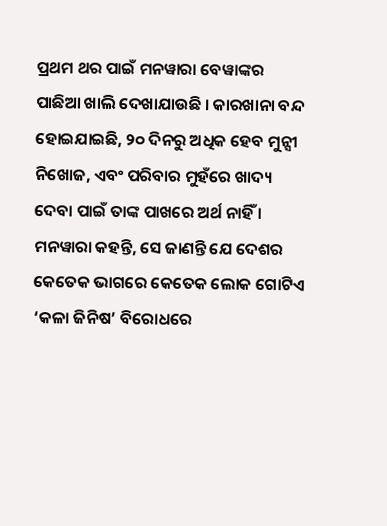ପ୍ରଥମ ଥର ପାଇଁ ମନୱାରା ବେୱାଙ୍କର ପାଛିଆ ଖାଲି ଦେଖାଯାଉଛି । କାରଖାନା ବନ୍ଦ ହୋଇଯାଇଛି, ୨୦ ଦିନରୁ ଅଧିକ ହେବ ମୁନ୍ସୀ ନିଖୋଜ, ଏବଂ ପରିବାର ମୁହଁରେ ଖାଦ୍ୟ ଦେବା ପାଇଁ ତାଙ୍କ ପାଖରେ ଅର୍ଥ ନାହିଁ । ମନୱାରା କହନ୍ତି, ସେ ଜାଣନ୍ତି ଯେ ଦେଶର କେତେକ ଭାଗରେ କେତେକ ଲୋକ ଗୋଟିଏ ‘କଳା ଜିନିଷ’ ବିରୋଧରେ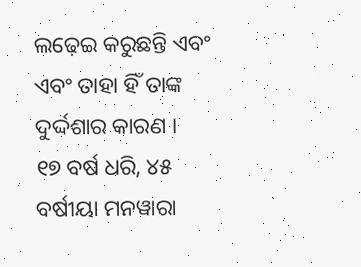ଲଢ଼େଇ କରୁଛନ୍ତି ଏବଂ ଏବଂ ତାହା ହିଁ ତାଙ୍କ ଦୁର୍ଦ୍ଦଶାର କାରଣ ।
୧୭ ବର୍ଷ ଧରି, ୪୫ ବର୍ଷୀୟା ମନୱାରା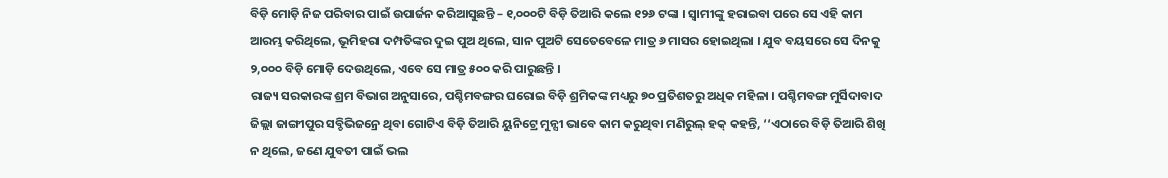ବିଡ଼ି ମୋଡ଼ି ନିଜ ପରିବାର ପାଇଁ ଉପାର୍ଜନ କରିଆସୁଛନ୍ତି – ୧,୦୦୦ଟି ବିଡ଼ି ତିଆରି କଲେ ୧୨୬ ଟଙ୍କା । ସ୍ବାମୀଙ୍କୁ ହରାଇବା ପରେ ସେ ଏହି କାମ ଆରମ୍ଭ କରିଥିଲେ, ଭୂମିହରା ଦମ୍ପତିଙ୍କର ଦୁଇ ପୁଅ ଥିଲେ, ସାନ ପୁଅଟି ସେତେବେଳେ ମାତ୍ର ୬ ମାସର ହୋଇଥିଲା । ଯୁବ ବୟସରେ ସେ ଦିନକୁ ୨,୦୦୦ ବିଡ଼ି ମୋଡ଼ି ଦେଉଥିଲେ, ଏବେ ସେ ମାତ୍ର ୫୦୦ କରି ପାରୁଛନ୍ତି ।
ରାଜ୍ୟ ସରକାରଙ୍କ ଶ୍ରମ ବିଭାଗ ଅନୁସାରେ, ପଶ୍ଚିମବଙ୍ଗର ଘରୋଇ ବିଡ଼ି ଶ୍ରମିକଙ୍କ ମଧ୍ୟରୁ ୭୦ ପ୍ରତିଶତରୁ ଅଧିକ ମହିଳା । ପଶ୍ଚିମବଙ୍ଗ ମୁର୍ସିଦାବାଦ ଜିଲ୍ଲା ଜାଙ୍ଗୀପୁର ସବ୍ଡିଭିଜନ୍ରେ ଥିବା ଗୋଟିଏ ବିଡ଼ି ତିଆରି ୟୁନିଟ୍ରେ ମୁନ୍ସୀ ଭାବେ କାମ କରୁଥିବା ମଣିରୁଲ୍ ହକ୍ କହନ୍ତି, ‘‘ଏଠାରେ ବିଡ଼ି ତିଆରି ଶିଖି ନ ଥିଲେ, ଜଣେ ଯୁବତୀ ପାଇଁ ଭଲ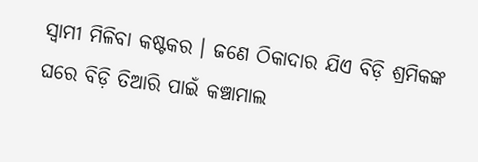ସ୍ୱାମୀ ମିଳିବା କଷ୍ଟକର । ଜଣେ ଠିକାଦାର ଯିଏ ବିଡ଼ି ଶ୍ରମିକଙ୍କ ଘରେ ବିଡ଼ି ତିଆରି ପାଇଁ କଞ୍ଚାମାଲ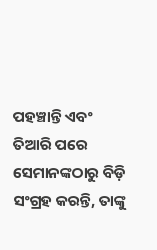ପହଞ୍ଚାନ୍ତି ଏବଂ ତିଆରି ପରେ ସେମାନଙ୍କଠାରୁ ବିଡ଼ି ସଂଗ୍ରହ କରନ୍ତି, ତାଙ୍କୁ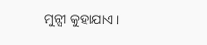ମୁନ୍ସୀ କୁହାଯାଏ ।